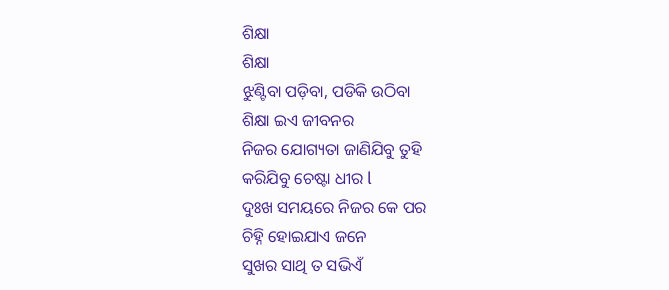ଶିକ୍ଷା
ଶିକ୍ଷା
ଝୁଣ୍ଟିବା ପଡ଼ିବା, ପଡିକି ଉଠିବା
ଶିକ୍ଷା ଇଏ ଜୀବନର
ନିଜର ଯୋଗ୍ୟତା ଜାଣିଯିବୁ ତୁହି
କରିଯିବୁ ଚେଷ୍ଟା ଧୀର l
ଦୁଃଖ ସମୟରେ ନିଜର କେ ପର
ଚିହ୍ନି ହୋଇଯାଏ ଜନେ
ସୁଖର ସାଥି ତ ସଭିଏଁ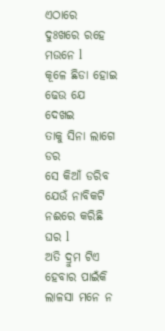ଏଠାରେ
ଦୁଃଖରେ ରହେ ମଉନେ l
କୂଳେ ଛିଡା ହୋଇ ଢେଉ ଯେ ଦେଖଇ
ତାକୁ ସିନା ଲାଗେ ଡର
ସେ କିଆଁ ଡରିବ ଯେଉଁ ନାବିକଟି
ନଈରେ କରିଛି ଘର l
ଅତି ଦ୍ରୁମ ଟିଏ ହେବାର ପାଇଁକି
ଲାଳସା ମନେ ନ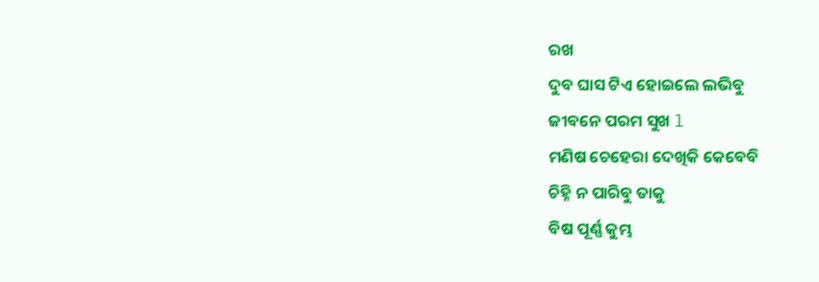ରଖ
ଦୁବ ଘାସ ଟିଏ ହୋଇଲେ ଲଭିବୁ
ଜୀବନେ ପରମ ସୁଖ l
ମଣିଷ ଚେହେରା ଦେଖିକି କେବେବି
ଚିହ୍ନି ନ ପାରିବୁ ତାକୁ
ବିଷ ପୂର୍ଣ୍ଣ କୁମ୍ଭ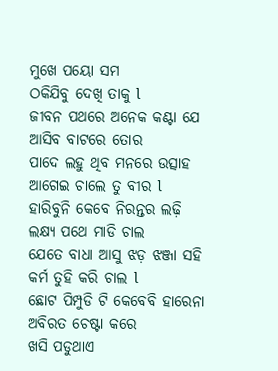ମୁଖେ ପୟୋ ସମ
ଠକିଯିବୁ ଦେଖି ତାକୁ l
ଜୀବନ ପଥରେ ଅନେକ କଣ୍ଟା ଯେ
ଆସିବ ବାଟରେ ତୋର
ପାଦେ ଲହୁ ଥିବ ମନରେ ଉତ୍ସାହ
ଆଗେଇ ଚାଲେ ତୁ ବୀର l
ହାରିବୁନି କେବେ ନିରନ୍ତର ଲଢ଼ି
ଲକ୍ଷ୍ୟ ପଥେ ମାଡି ଚାଲ
ଯେତେ ବାଧା ଆସୁ ଝଡ଼ ଝଞ୍ଜା ସହି
କର୍ମ ତୁହି କରି ଚାଲ l
ଛୋଟ ପିମ୍ପୁଡି ଟି କେବେବି ହାରେନା
ଅବିରତ ଚେଷ୍ଟା କରେ
ଖସି ପଡୁଥାଏ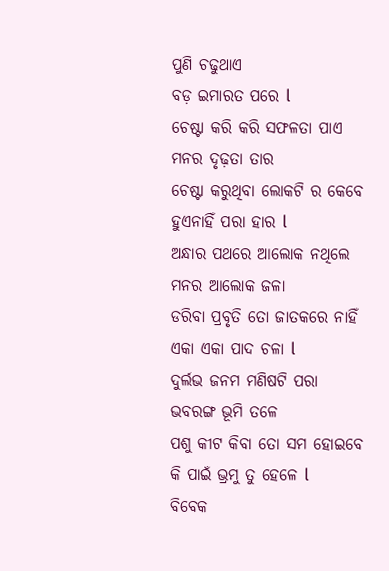ପୁଣି ଚଢୁଥାଏ
ବଡ଼ ଇମାରତ ପରେ l
ଚେଷ୍ଟା କରି କରି ସଫଳତା ପାଏ
ମନର ଦୃଢ଼ତା ତାର
ଚେଷ୍ଟା କରୁଥିବା ଲୋକଟି ର କେବେ
ହୁଏନାହିଁ ପରା ହାର l
ଅନ୍ଧାର ପଥରେ ଆଲୋକ ନଥିଲେ
ମନର ଆଲୋକ ଜଳା
ଡରିବା ପ୍ରବୃତି ତୋ ଜାତକରେ ନାହିଁ
ଏକା ଏକା ପାଦ ଚଳା l
ଦୁର୍ଲଭ ଜନମ ମଣିଷଟି ପରା
ଭବରଙ୍ଗ ଭୂମି ତଳେ
ପଶୁ କୀଟ କିବା ତୋ ସମ ହୋଇବେ
କି ପାଇଁ ଭ୍ରମୁ ତୁ ହେଳେ l
ବିବେକ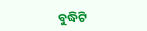ବୁଦ୍ଧିଟି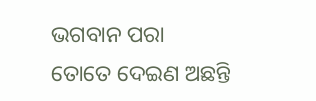ଭଗବାନ ପରା
ତୋତେ ଦେଇଣ ଅଛନ୍ତି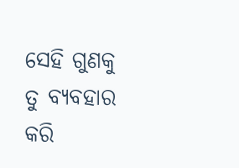ସେହି ଗୁଣକୁ ତୁ ବ୍ୟବହାର କରି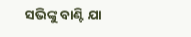ସଭିଙ୍କୁ ବାଣ୍ଟି ଯା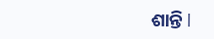ଶାନ୍ତି l